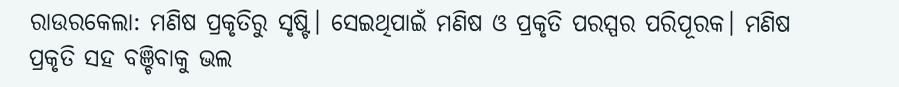ରାଉରକେଲା: ମଣିଷ ପ୍ରକୃତିରୁ ସୃଷ୍ଟି। ସେଇଥିପାଇଁ ମଣିଷ ଓ ପ୍ରକୃତି ପରସ୍ପର ପରିପୂରକ। ମଣିଷ ପ୍ରକୃତି ସହ ବଞ୍ଚିବାକୁ ଭଲ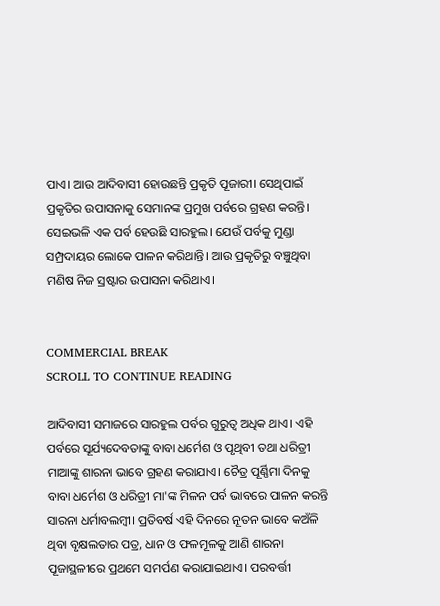ପାଏ। ଆଉ ଆଦିବାସୀ ହୋଉଛନ୍ତି ପ୍ରକୃତି ପୂଜାରୀ। ସେଥିପାଇଁ ପ୍ରକୃତିର ଉପାସନାକୁ ସେମାନଙ୍କ ପ୍ରମୁଖ ପର୍ବରେ ଗ୍ରହଣ କରନ୍ତି। ସେଇଭଳି ଏକ ପର୍ବ ହେଉଛି ସାରହୁଲ। ଯେଉଁ ପର୍ବକୁ ମୁଣ୍ଡା ସମ୍ପ୍ରଦାୟର ଲୋକେ ପାଳନ କରିଥାନ୍ତି। ଆଉ ପ୍ରକୃତିରୁ ବଞ୍ଚୁଥିବା ମଣିଷ ନିଜ ସ୍ରଷ୍ଟାର ଉପାସନା କରିଥାଏ।


COMMERCIAL BREAK
SCROLL TO CONTINUE READING

ଆଦିବାସୀ ସମାଜରେ ସାରହୁଲ ପର୍ବର ଗୁରୁତ୍ୱ ଅଧିକ ଥାଏ। ଏହି ପର୍ବରେ ସୂର୍ଯ୍ୟଦେବତାଙ୍କୁ ବାବା ଧର୍ମେଶ ଓ ପୃଥିବୀ ତଥା ଧରିତ୍ରୀ ମାଆଙ୍କୁ ଶାରନା ଭାବେ ଗ୍ରହଣ କରାଯାଏ। ଚୈତ୍ର ପୂର୍ଣ୍ଣିମା ଦିନକୁ ବାବା ଧର୍ମେଶ ଓ ଧରିତ୍ରୀ ମା'ଙ୍କ ମିଳନ ପର୍ବ ଭାବରେ ପାଳନ କରନ୍ତି ସାରନା ଧର୍ମାବଲମ୍ୱୀ। ପ୍ରତିବର୍ଷ ଏହି ଦିନରେ ନୂତନ ଭାବେ କଅଁଳି ଥିବା ବୃକ୍ଷଲତାର ପତ୍ର, ଧାନ ଓ ଫଳମୂଳକୁ ଆଣି ଶାରନା ପୂଜାସ୍ଥଳୀରେ ପ୍ରଥମେ ସମର୍ପଣ କରାଯାଇଥାଏ। ପରବର୍ତ୍ତୀ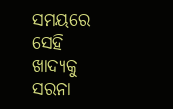ସମୟରେ ସେହି ଖାଦ୍ୟକୁ ସରନା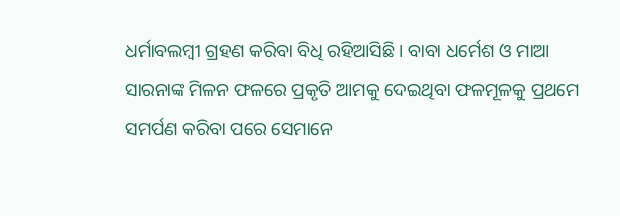ଧର୍ମାବଲମ୍ୱୀ ଗ୍ରହଣ କରିବା ବିଧି ରହିଆସିଛି। ବାବା ଧର୍ମେଶ ଓ ମାଆ ସାରନାଙ୍କ ମିଳନ ଫଳରେ ପ୍ରକୃତି ଆମକୁ ଦେଇଥିବା ଫଳମୂଳକୁ ପ୍ରଥମେ ସମର୍ପଣ କରିବା ପରେ ସେମାନେ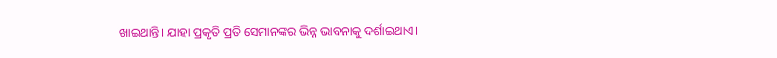ଖାଇଥାନ୍ତି। ଯାହା ପ୍ରକୃତି ପ୍ରତି ସେମାନଙ୍କର ଭିନ୍ନ ଭାବନାକୁ ଦର୍ଶାଇଥାଏ।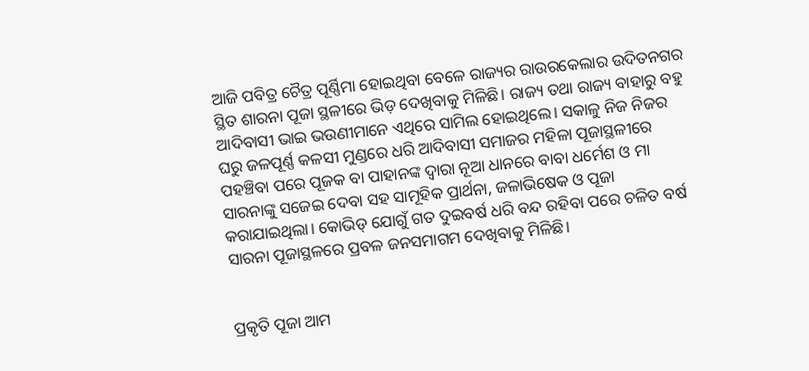ଆଜି ପବିତ୍ର ଚୈତ୍ର ପୂର୍ଣ୍ଣିମା ହୋଇଥିବା ବେଳେ ରାଜ୍ୟର ରାଉରକେଲାର ଉଦିତନଗର ସ୍ଥିତ ଶାରନା ପୂଜା ସ୍ଥଳୀରେ ଭିଡ଼ ଦେଖିବାକୁ ମିଳିଛି। ରାଜ୍ୟ ତଥା ରାଜ୍ୟ ବାହାରୁ ବହୁ ଆଦିବାସୀ ଭାଇ ଭଉଣୀମାନେ ଏଥିରେ ସାମିଲ ହୋଇଥିଲେ। ସକାଳୁ ନିଜ ନିଜର ଘରୁ ଜଳପୂର୍ଣ୍ଣ କଳସୀ ମୁଣ୍ଡରେ ଧରି ଆଦିବାସୀ ସମାଜର ମହିଳା ପୂଜାସ୍ଥଳୀରେ ପହଞ୍ଚିବା ପରେ ପୂଜକ ବା ପାହାନଙ୍କ ଦ୍ୱାରା ନୂଆ ଧାନରେ ବାବା ଧର୍ମେଶ ଓ ମା ସାରନାଙ୍କୁ ସଜେଇ ଦେବା ସହ ସାମୂହିକ ପ୍ରାର୍ଥନା, ଜଳାଭିଷେକ ଓ ପୂଜା କରାଯାଇଥିଲା। କୋଭିଡ୍ ଯୋଗୁଁ ଗତ ଦୁଇବର୍ଷ ଧରି ବନ୍ଦ ରହିବା ପରେ ଚଳିତ ବର୍ଷ ସାରନା ପୂଜାସ୍ଥଳରେ ପ୍ରବଳ ଜନସମାଗମ ଦେଖିବାକୁ ମିଳିଛି।


ପ୍ରକୃତି ପୂଜା ଆମ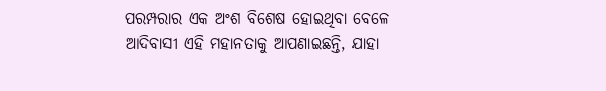ପରମ୍ପରାର ଏକ ଅଂଶ ବିଶେଷ ହୋଇଥିବା ବେଳେ ଆଦିବାସୀ ଏହି ମହାନତାକୁ ଆପଣାଇଛନ୍ତି, ଯାହା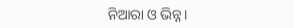ନିଆରା ଓ ଭିନ୍ନ।